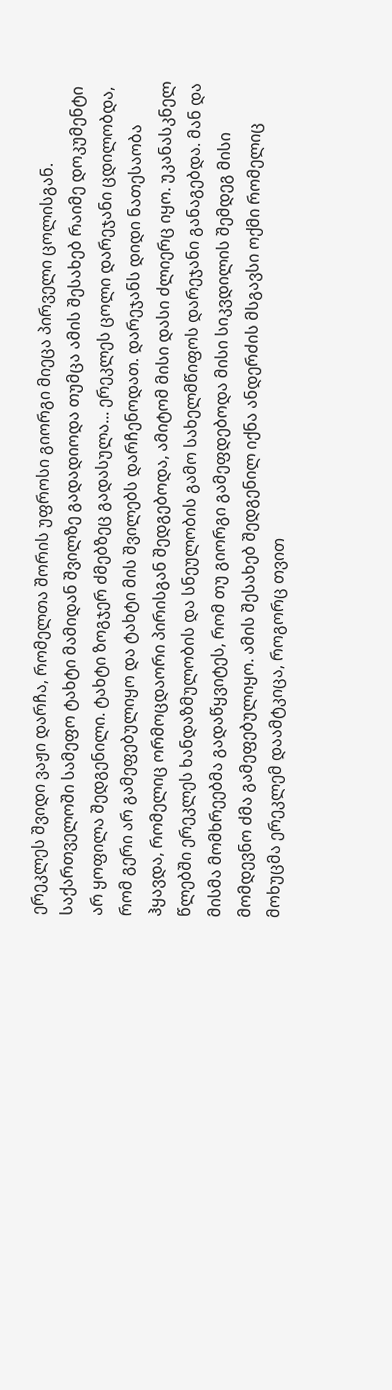ერეკლეს შვიდი ვაჟი დარჩა, რომელთა შორის უფროსი გიორგი მიეცა პირველი ცოლისგან. საქართველოში სამეფო ტახტი მამიდან შვილზე გადადიოდა თუმცა ამის შესახებ რაიმე დოკუმენტი არ ყოფილა შედგენილი. ტახტი ზოგჯერ ძმებზეც გადასულა... ერეკლეს ცოლი დარეჯანი ცდილობდა, რომ გერი არ გამეფებულიყო და ტახტი მის შვილებს დარჩენოდათ. დარეჯანს დიდი ნათესაობა ჰყავდა, რომელიც ორმოცდაორი პირისგან შედგებოდა, ამიტომ მისი დასი ძლიერც იყო. უკანასკნელ წლებში ერეკლეს ხანდაზმულობის და სნეულობის გამო სახელმწიფოს დარეჯანი განაგებდა. მან და მისმა მომხრეებმა გადაწყვიტეს, რომ თუ გიორგი გამეფდებოდა მისი სიკვდილის შემდეგ მისი მომდევნო ძმა გამეფებულიყო. ამის შესახებ შედგენილ იქნა ანდერძის მსგავსი ოქმი რომელიც მოხუცმა ერეკლემ დაამტკიცა, როგორც თვით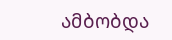ამბობდა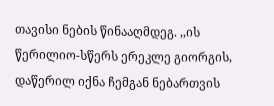თავისი ნების წინააღმდეგ. ,,ის წერილიო-სწერს ერეკლე გიორგის, დაწერილ იქნა ჩემგან ნებართვის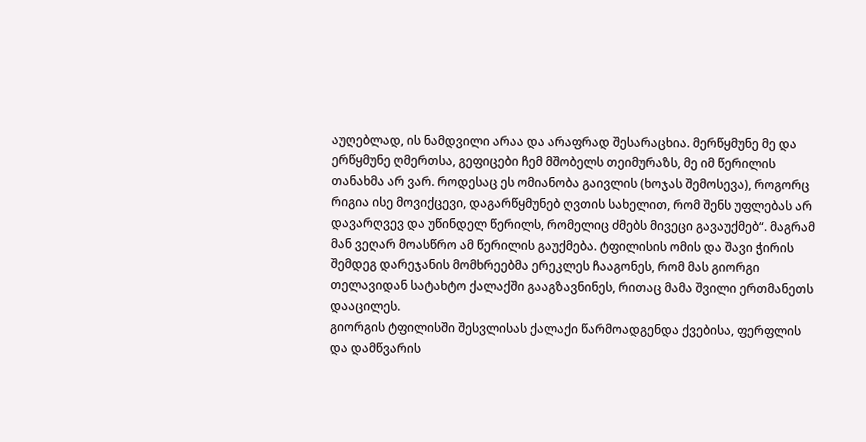აუღებლად, ის ნამდვილი არაა და არაფრად შესარაცხია. მერწყმუნე მე და ერწყმუნე ღმერთსა, გეფიცები ჩემ მშობელს თეიმურაზს, მე იმ წერილის თანახმა არ ვარ. როდესაც ეს ომიანობა გაივლის (ხოჯას შემოსევა), როგორც რიგია ისე მოვიქცევი, დაგარწყმუნებ ღვთის სახელით, რომ შენს უფლებას არ დავარღვევ და უწინდელ წერილს, რომელიც ძმებს მივეცი გავაუქმებ“. მაგრამ მან ვეღარ მოასწრო ამ წერილის გაუქმება. ტფილისის ომის და შავი ჭირის შემდეგ დარეჯანის მომხრეებმა ერეკლეს ჩააგონეს, რომ მას გიორგი თელავიდან სატახტო ქალაქში გააგზავნინეს, რითაც მამა შვილი ერთმანეთს დააცილეს.
გიორგის ტფილისში შესვლისას ქალაქი წარმოადგენდა ქვებისა, ფერფლის და დამწვარის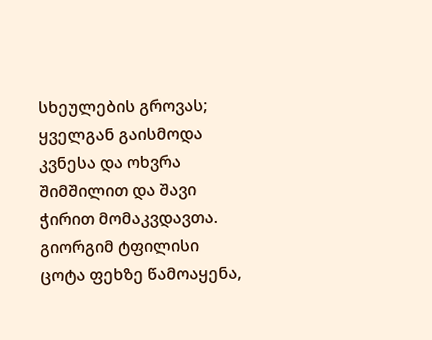სხეულების გროვას; ყველგან გაისმოდა კვნესა და ოხვრა შიმშილით და შავი ჭირით მომაკვდავთა. გიორგიმ ტფილისი ცოტა ფეხზე წამოაყენა,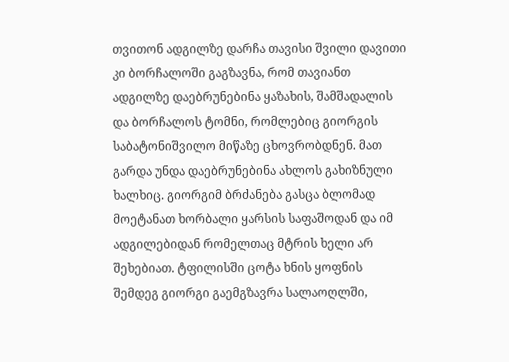თვითონ ადგილზე დარჩა თავისი შვილი დავითი კი ბორჩალოში გაგზავნა, რომ თავიანთ ადგილზე დაებრუნებინა ყაზახის, შამშადალის და ბორჩალოს ტომნი, რომლებიც გიორგის საბატონიშვილო მიწაზე ცხოვრობდნენ. მათ გარდა უნდა დაებრუნებინა ახლოს გახიზნული ხალხიც. გიორგიმ ბრძანება გასცა ბლომად მოეტანათ ხორბალი ყარსის საფაშოდან და იმ ადგილებიდან რომელთაც მტრის ხელი არ შეხებიათ. ტფილისში ცოტა ხნის ყოფნის შემდეგ გიორგი გაემგზავრა სალაოღლში,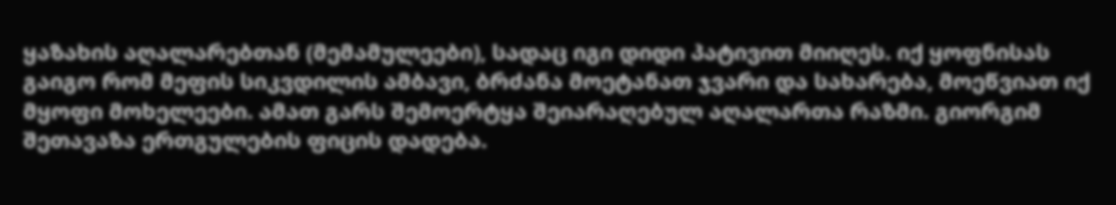ყაზახის აღალარებთან (მემამულეები), სადაც იგი დიდი პატივით მიიღეს. იქ ყოფნისას გაიგო რომ მეფის სიკვდილის ამბავი, ბრძანა მოეტანათ ჯვარი და სახარება, მოეწვიათ იქ მყოფი მოხელეები. ამათ გარს შემოერტყა შეიარაღებულ აღალართა რაზმი. გიორგიმ შეთავაზა ერთგულების ფიცის დადება.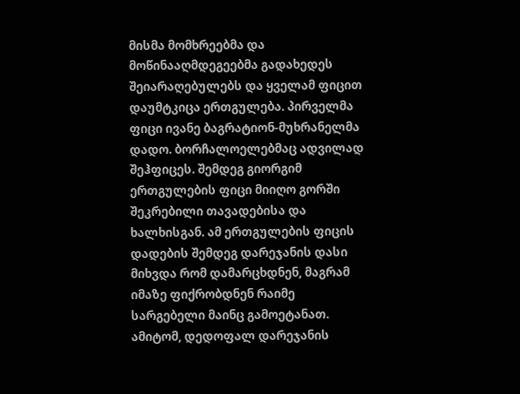მისმა მომხრეებმა და მოწინააღმდეგეებმა გადახედეს შეიარაღებულებს და ყველამ ფიცით დაუმტკიცა ერთგულება. პირველმა ფიცი ივანე ბაგრატიონ-მუხრანელმა დადო. ბორჩალოელებმაც ადვილად შეჰფიცეს. შემდეგ გიორგიმ ერთგულების ფიცი მიიღო გორში შეკრებილი თავადებისა და ხალხისგან. ამ ერთგულების ფიცის დადების შემდეგ დარეჯანის დასი მიხვდა რომ დამარცხდნენ, მაგრამ იმაზე ფიქრობდნენ რაიმე სარგებელი მაინც გამოეტანათ. ამიტომ, დედოფალ დარეჯანის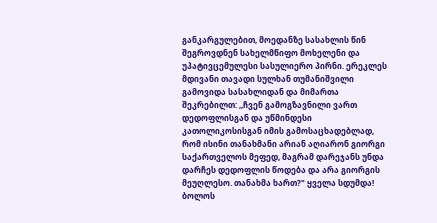განკარგულებით, მოედანზე სასახლის წინ შეგროვდნენ სახელმწიფო მოხელენი და უპატივცემულესი სასულიერო პირნი. ერეკლეს მდივანი თავადი სულხან თუმანიშვილი გამოვიდა სასახლიდან და მიმართა შეკრებილთ: ,,ჩვენ გამოგზავნილი ვართ დედოფლისგან და უწმინდესი კათოლიკოსისგან იმის გამოსაცხადებლად, რომ ისინი თანახმანი არიან აღიარონ გიორგი საქართველოს მეფედ, მაგრამ დარეჯანს უნდა დარჩეს დედოფლის წოდება და არა გიორგის მეუღლესო. თანახმა ხართ?" ყველა სდუმდა! ბოლოს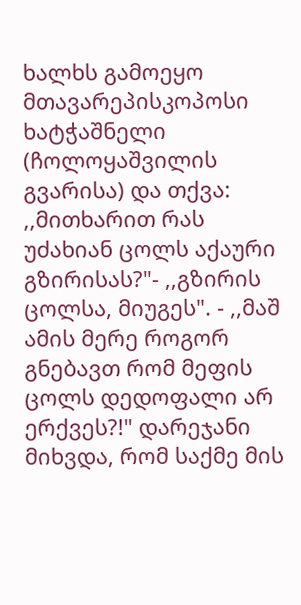ხალხს გამოეყო მთავარეპისკოპოსი ხატჭაშნელი (ჩოლოყაშვილის გვარისა) და თქვა: ,,მითხარით რას უძახიან ცოლს აქაური გზირისას?"- ,,გზირის ცოლსა, მიუგეს". - ,,მაშ ამის მერე როგორ გნებავთ რომ მეფის ცოლს დედოფალი არ ერქვეს?!" დარეჯანი მიხვდა, რომ საქმე მის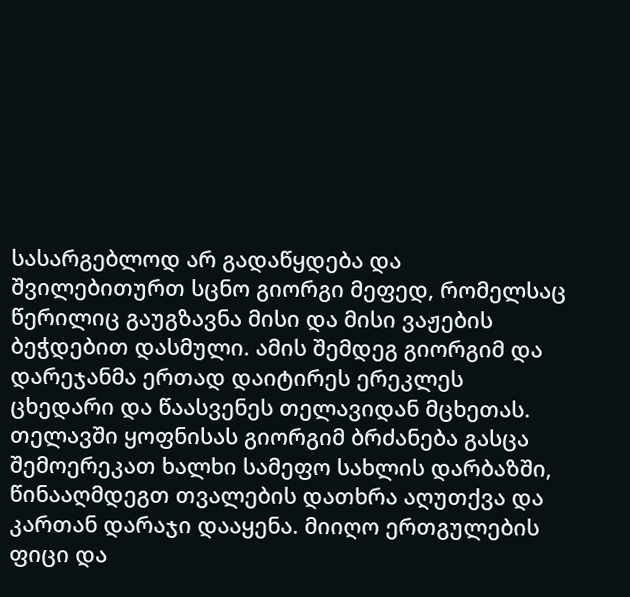სასარგებლოდ არ გადაწყდება და შვილებითურთ სცნო გიორგი მეფედ, რომელსაც წერილიც გაუგზავნა მისი და მისი ვაჟების ბეჭდებით დასმული. ამის შემდეგ გიორგიმ და დარეჯანმა ერთად დაიტირეს ერეკლეს ცხედარი და წაასვენეს თელავიდან მცხეთას.
თელავში ყოფნისას გიორგიმ ბრძანება გასცა შემოერეკათ ხალხი სამეფო სახლის დარბაზში, წინააღმდეგთ თვალების დათხრა აღუთქვა და კართან დარაჯი დააყენა. მიიღო ერთგულების ფიცი და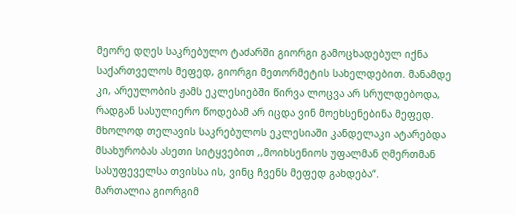მეორე დღეს საკრებულო ტაძარში გიორგი გამოცხადებულ იქნა საქართველოს მეფედ, გიორგი მეთორმეტის სახელდებით. მანამდე კი, არეულობის ჟამს ეკლესიებში წირვა ლოცვა არ სრულდებოდა, რადგან სასულიერო წოდებამ არ იცდა ვინ მოეხსენებინა მეფედ. მხოლოდ თელავის საკრებულოს ეკლესიაში კანდელაკი ატარებდა მსახურობას ასეთი სიტყვებით ,,მოიხსენიოს უფალმან ღმერთმან სასუფეველსა თვისსა ის, ვინც ჩვენს მეფედ გახდება“.
მართალია გიორგიმ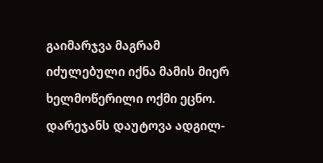გაიმარჯვა მაგრამ იძულებული იქნა მამის მიერ ხელმოწერილი ოქმი ეცნო. დარეჯანს დაუტოვა ადგილ-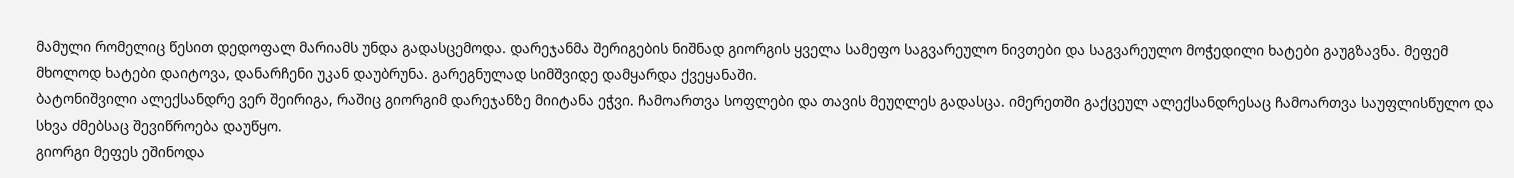მამული რომელიც წესით დედოფალ მარიამს უნდა გადასცემოდა. დარეჯანმა შერიგების ნიშნად გიორგის ყველა სამეფო საგვარეულო ნივთები და საგვარეულო მოჭედილი ხატები გაუგზავნა. მეფემ მხოლოდ ხატები დაიტოვა, დანარჩენი უკან დაუბრუნა. გარეგნულად სიმშვიდე დამყარდა ქვეყანაში.
ბატონიშვილი ალექსანდრე ვერ შეირიგა, რაშიც გიორგიმ დარეჯანზე მიიტანა ეჭვი. ჩამოართვა სოფლები და თავის მეუღლეს გადასცა. იმერეთში გაქცეულ ალექსანდრესაც ჩამოართვა საუფლისწულო და სხვა ძმებსაც შევიწროება დაუწყო.
გიორგი მეფეს ეშინოდა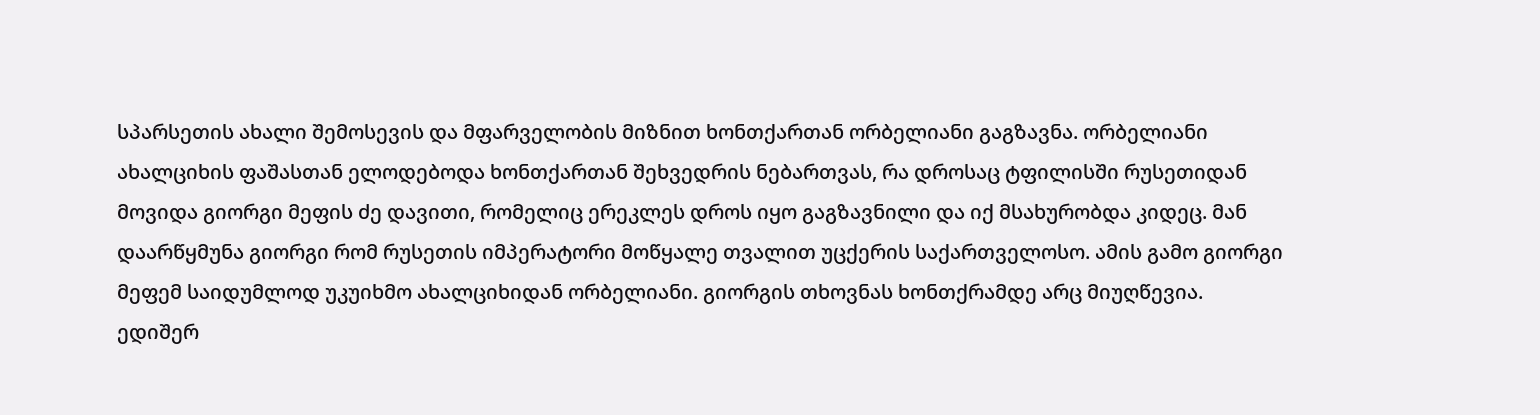სპარსეთის ახალი შემოსევის და მფარველობის მიზნით ხონთქართან ორბელიანი გაგზავნა. ორბელიანი ახალციხის ფაშასთან ელოდებოდა ხონთქართან შეხვედრის ნებართვას, რა დროსაც ტფილისში რუსეთიდან მოვიდა გიორგი მეფის ძე დავითი, რომელიც ერეკლეს დროს იყო გაგზავნილი და იქ მსახურობდა კიდეც. მან დაარწყმუნა გიორგი რომ რუსეთის იმპერატორი მოწყალე თვალით უცქერის საქართველოსო. ამის გამო გიორგი მეფემ საიდუმლოდ უკუიხმო ახალციხიდან ორბელიანი. გიორგის თხოვნას ხონთქრამდე არც მიუღწევია.
ედიშერ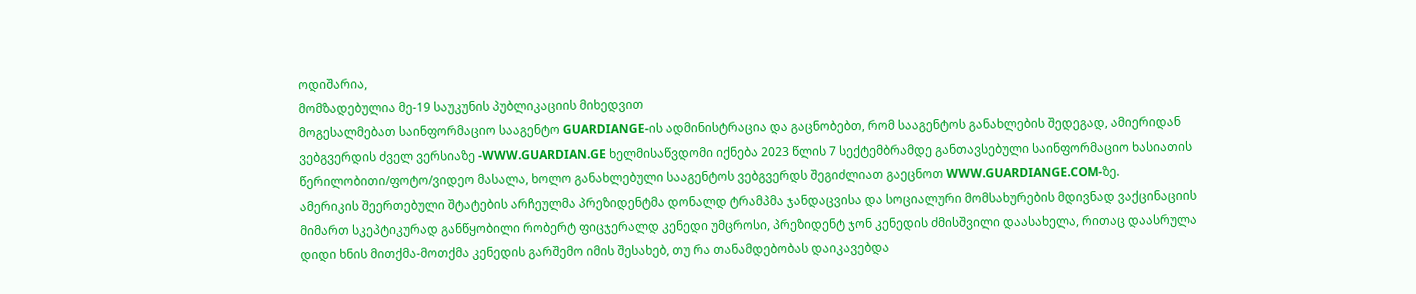ოდიშარია,
მომზადებულია მე-19 საუკუნის პუბლიკაციის მიხედვით
მოგესალმებათ საინფორმაციო სააგენტო GUARDIANGE-ის ადმინისტრაცია და გაცნობებთ, რომ სააგენტოს განახლების შედეგად, ამიერიდან ვებგვერდის ძველ ვერსიაზე -WWW.GUARDIAN.GE ხელმისაწვდომი იქნება 2023 წლის 7 სექტემბრამდე განთავსებული საინფორმაციო ხასიათის წერილობითი/ფოტო/ვიდეო მასალა, ხოლო განახლებული სააგენტოს ვებგვერდს შეგიძლიათ გაეცნოთ WWW.GUARDIANGE.COM-ზე.
ამერიკის შეერთებული შტატების არჩეულმა პრეზიდენტმა დონალდ ტრამპმა ჯანდაცვისა და სოციალური მომსახურების მდივნად ვაქცინაციის მიმართ სკეპტიკურად განწყობილი რობერტ ფიცჯერალდ კენედი უმცროსი, პრეზიდენტ ჯონ კენედის ძმისშვილი დაასახელა, რითაც დაასრულა დიდი ხნის მითქმა-მოთქმა კენედის გარშემო იმის შესახებ, თუ რა თანამდებობას დაიკავებდა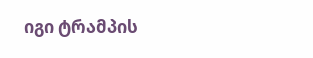იგი ტრამპის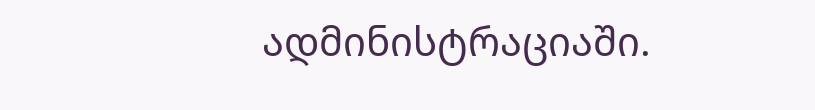ადმინისტრაციაში.